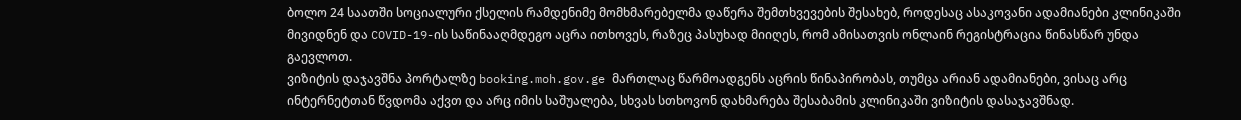ბოლო 24 საათში სოციალური ქსელის რამდენიმე მომხმარებელმა დაწერა შემთხვევების შესახებ, როდესაც ასაკოვანი ადამიანები კლინიკაში მივიდნენ და COVID-19-ის საწინააღმდეგო აცრა ითხოვეს, რაზეც პასუხად მიიღეს, რომ ამისათვის ონლაინ რეგისტრაცია წინასწარ უნდა გაევლოთ.
ვიზიტის დაჯავშნა პორტალზე booking.moh.gov.ge მართლაც წარმოადგენს აცრის წინაპირობას, თუმცა არიან ადამიანები, ვისაც არც ინტერნეტთან წვდომა აქვთ და არც იმის საშუალება, სხვას სთხოვონ დახმარება შესაბამის კლინიკაში ვიზიტის დასაჯავშნად.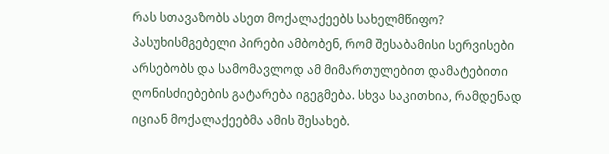რას სთავაზობს ასეთ მოქალაქეებს სახელმწიფო? პასუხისმგებელი პირები ამბობენ, რომ შესაბამისი სერვისები არსებობს და სამომავლოდ ამ მიმართულებით დამატებითი ღონისძიებების გატარება იგეგმება. სხვა საკითხია, რამდენად იციან მოქალაქეებმა ამის შესახებ.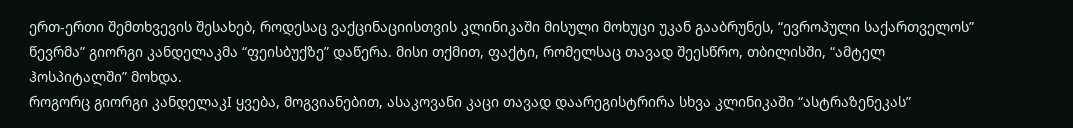ერთ-ერთი შემთხვევის შესახებ, როდესაც ვაქცინაციისთვის კლინიკაში მისული მოხუცი უკან გააბრუნეს, “ევროპული საქართველოს” წევრმა” გიორგი კანდელაკმა “ფეისბუქზე” დაწერა. მისი თქმით, ფაქტი, რომელსაც თავად შეესწრო, თბილისში, “ამტელ ჰოსპიტალში” მოხდა.
როგორც გიორგი კანდელაკI ყვება, მოგვიანებით, ასაკოვანი კაცი თავად დაარეგისტრირა სხვა კლინიკაში “ასტრაზენეკას”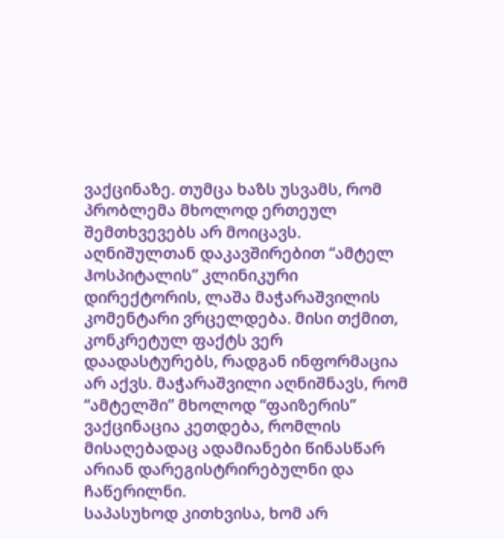ვაქცინაზე. თუმცა ხაზს უსვამს, რომ პრობლემა მხოლოდ ერთეულ შემთხვევებს არ მოიცავს.
აღნიშულთან დაკავშირებით “ამტელ ჰოსპიტალის” კლინიკური დირექტორის, ლაშა მაჭარაშვილის კომენტარი ვრცელდება. მისი თქმით, კონკრეტულ ფაქტს ვერ დაადასტურებს, რადგან ინფორმაცია არ აქვს. მაჭარაშვილი აღნიშნავს, რომ “ამტელში” მხოლოდ “ფაიზერის” ვაქცინაცია კეთდება, რომლის მისაღებადაც ადამიანები წინასწარ არიან დარეგისტრირებულნი და ჩაწერილნი.
საპასუხოდ კითხვისა, ხომ არ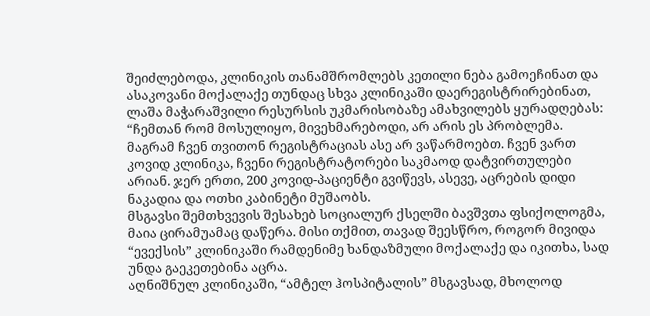შეიძლებოდა, კლინიკის თანამშრომლებს კეთილი ნება გამოეჩინათ და ასაკოვანი მოქალაქე თუნდაც სხვა კლინიკაში დაერეგისტრირებინათ, ლაშა მაჭარაშვილი რესურსის უკმარისობაზე ამახვილებს ყურადღებას:
“ჩემთან რომ მოსულიყო, მივეხმარებოდი, არ არის ეს პრობლემა. მაგრამ ჩვენ თვითონ რეგისტრაციას ასე არ ვაწარმოებთ. ჩვენ ვართ კოვიდ კლინიკა, ჩვენი რეგისტრატორები საკმაოდ დატვირთულები არიან. ჯერ ერთი, 200 კოვიდ-პაციენტი გვიწევს, ასევე, აცრების დიდი ნაკადია და ოთხი კაბინეტი მუშაობს.
მსგავსი შემთხვევის შესახებ სოციალურ ქსელში ბავშვთა ფსიქოლოგმა, მაია ცირამუამაც დაწერა. მისი თქმით, თავად შეესწრო, როგორ მივიდა “ევექსის” კლინიკაში რამდენიმე ხანდაზმული მოქალაქე და იკითხა, სად უნდა გაეკეთებინა აცრა.
აღნიშნულ კლინიკაში, “ამტელ ჰოსპიტალის” მსგავსად, მხოლოდ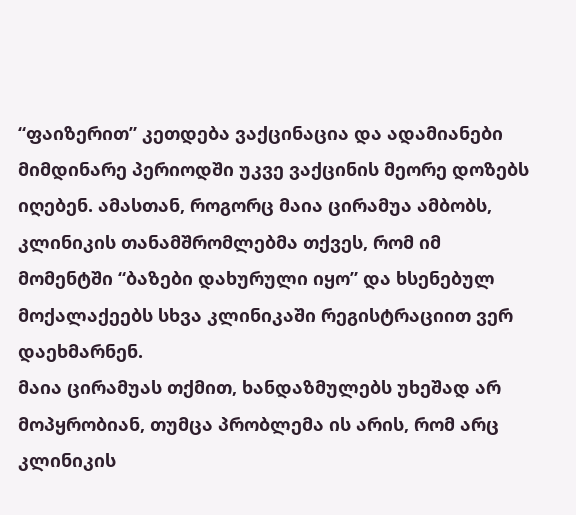“ფაიზერით” კეთდება ვაქცინაცია და ადამიანები მიმდინარე პერიოდში უკვე ვაქცინის მეორე დოზებს იღებენ. ამასთან, როგორც მაია ცირამუა ამბობს, კლინიკის თანამშრომლებმა თქვეს, რომ იმ მომენტში “ბაზები დახურული იყო” და ხსენებულ მოქალაქეებს სხვა კლინიკაში რეგისტრაციით ვერ დაეხმარნენ.
მაია ცირამუას თქმით, ხანდაზმულებს უხეშად არ მოპყრობიან, თუმცა პრობლემა ის არის, რომ არც კლინიკის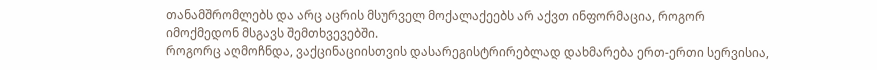თანამშრომლებს და არც აცრის მსურველ მოქალაქეებს არ აქვთ ინფორმაცია, როგორ იმოქმედონ მსგავს შემთხვევებში.
როგორც აღმოჩნდა, ვაქცინაციისთვის დასარეგისტრირებლად დახმარება ერთ-ერთი სერვისია,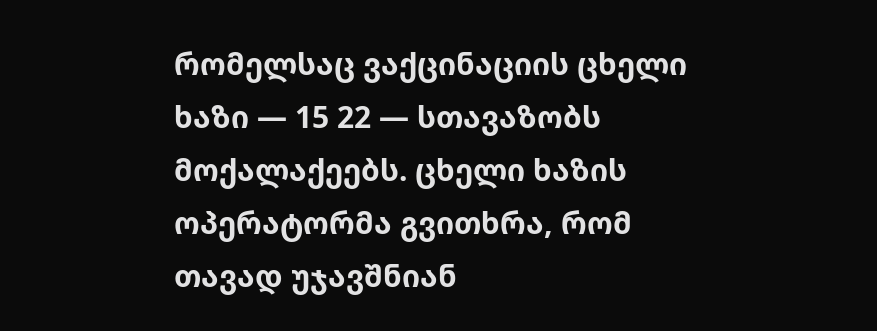რომელსაც ვაქცინაციის ცხელი ხაზი — 15 22 — სთავაზობს მოქალაქეებს. ცხელი ხაზის ოპერატორმა გვითხრა, რომ თავად უჯავშნიან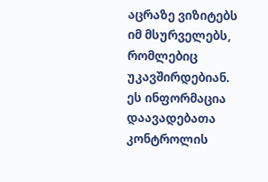აცრაზე ვიზიტებს იმ მსურველებს, რომლებიც უკავშირდებიან.
ეს ინფორმაცია დაავადებათა კონტროლის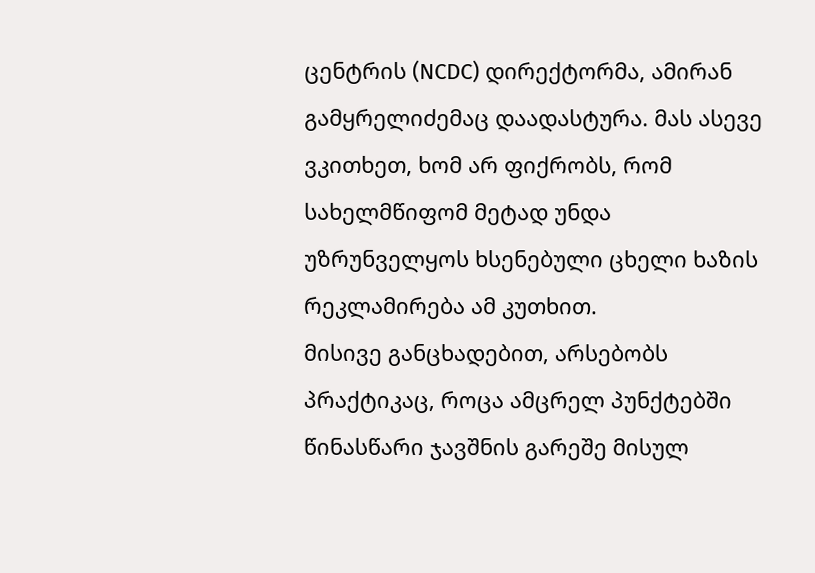ცენტრის (NCDC) დირექტორმა, ამირან გამყრელიძემაც დაადასტურა. მას ასევე ვკითხეთ, ხომ არ ფიქრობს, რომ სახელმწიფომ მეტად უნდა უზრუნველყოს ხსენებული ცხელი ხაზის რეკლამირება ამ კუთხით.
მისივე განცხადებით, არსებობს პრაქტიკაც, როცა ამცრელ პუნქტებში წინასწარი ჯავშნის გარეშე მისულ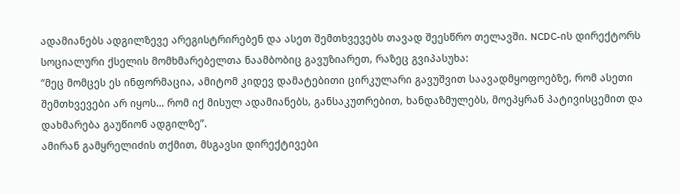ადამიანებს ადგილზევე არეგისტრირებენ და ასეთ შემთხვევებს თავად შეესწრო თელავში. NCDC-ის დირექტორს სოციალური ქსელის მომხმარებელთა ნაამბობიც გავუზიარეთ, რაზეც გვიპასუხა:
“მეც მომცეს ეს ინფორმაცია, ამიტომ კიდევ დამატებითი ცირკულარი გავუშვით საავადმყოფოებზე, რომ ასეთი შემთხვევები არ იყოს… რომ იქ მისულ ადამიანებს, განსაკუთრებით, ხანდაზმულებს, მოეპყრან პატივისცემით და დახმარება გაუწიონ ადგილზე”.
ამირან გამყრელიძის თქმით, მსგავსი დირექტივები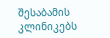შესაბამის კლინიკებს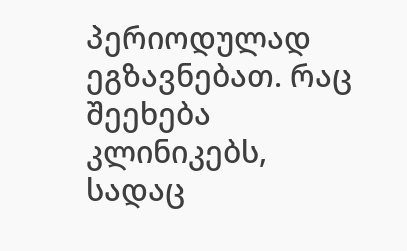პერიოდულად ეგზავნებათ. რაც შეეხება კლინიკებს, სადაც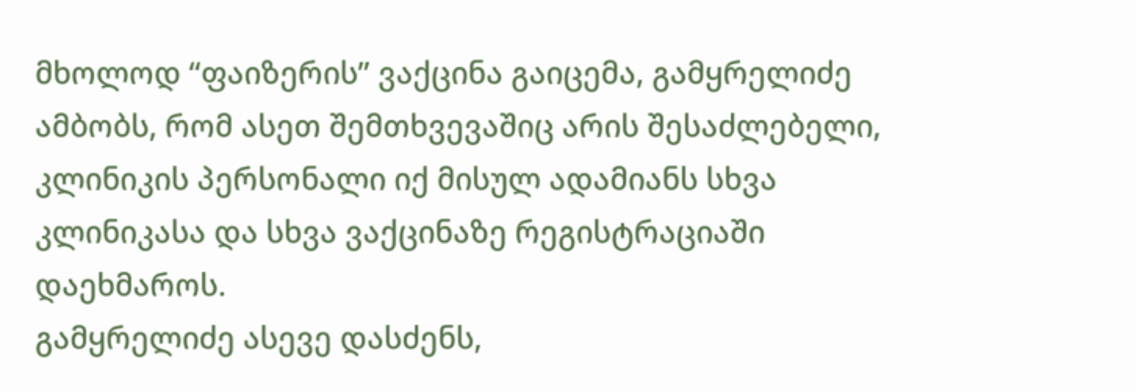მხოლოდ “ფაიზერის” ვაქცინა გაიცემა, გამყრელიძე ამბობს, რომ ასეთ შემთხვევაშიც არის შესაძლებელი, კლინიკის პერსონალი იქ მისულ ადამიანს სხვა კლინიკასა და სხვა ვაქცინაზე რეგისტრაციაში დაეხმაროს.
გამყრელიძე ასევე დასძენს,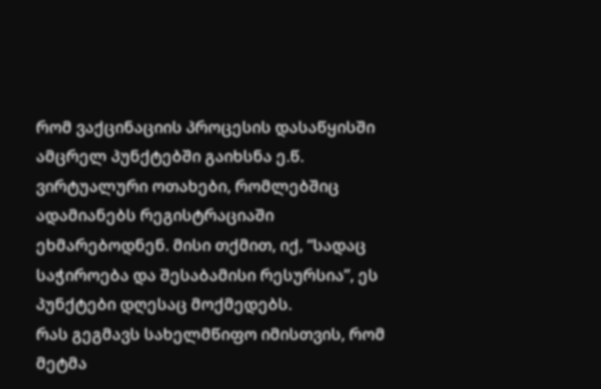რომ ვაქცინაციის პროცესის დასაწყისში ამცრელ პუნქტებში გაიხსნა ე.წ. ვირტუალური ოთახები, რომლებშიც ადამიანებს რეგისტრაციაში ეხმარებოდნენ. მისი თქმით, იქ, “სადაც საჭიროება და შესაბამისი რესურსია”, ეს პუნქტები დღესაც მოქმედებს.
რას გეგმავს სახელმწიფო იმისთვის, რომ მეტმა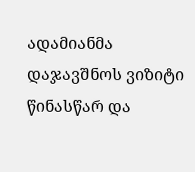ადამიანმა დაჯავშნოს ვიზიტი წინასწარ და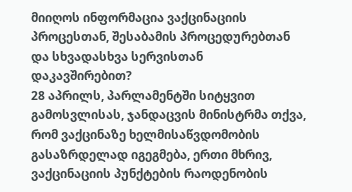მიიღოს ინფორმაცია ვაქცინაციის პროცესთან, შესაბამის პროცედურებთან და სხვადასხვა სერვისთან დაკავშირებით?
28 აპრილს, პარლამენტში სიტყვით გამოსვლისას, ჯანდაცვის მინისტრმა თქვა, რომ ვაქცინაზე ხელმისაწვდომობის გასაზრდელად იგეგმება, ერთი მხრივ, ვაქცინაციის პუნქტების რაოდენობის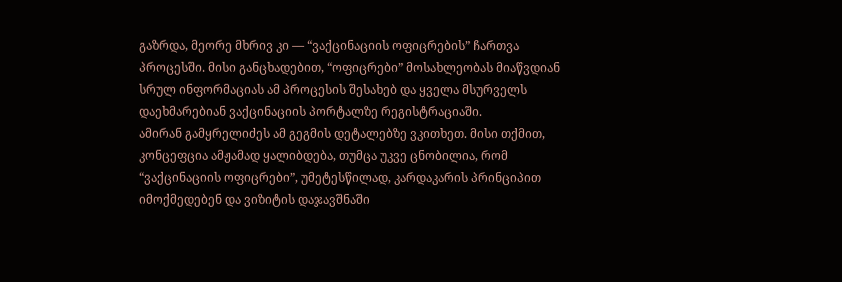გაზრდა, მეორე მხრივ კი — “ვაქცინაციის ოფიცრების” ჩართვა პროცესში. მისი განცხადებით, “ოფიცრები” მოსახლეობას მიაწვდიან სრულ ინფორმაციას ამ პროცესის შესახებ და ყველა მსურველს დაეხმარებიან ვაქცინაციის პორტალზე რეგისტრაციაში.
ამირან გამყრელიძეს ამ გეგმის დეტალებზე ვკითხეთ. მისი თქმით, კონცეფცია ამჟამად ყალიბდება, თუმცა უკვე ცნობილია, რომ “ვაქცინაციის ოფიცრები”, უმეტესწილად, კარდაკარის პრინციპით იმოქმედებენ და ვიზიტის დაჯავშნაში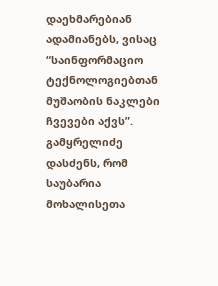დაეხმარებიან ადამიანებს, ვისაც “საინფორმაციო ტექნოლოგიებთან მუშაობის ნაკლები ჩვევები აქვს”.
გამყრელიძე დასძენს, რომ საუბარია მოხალისეთა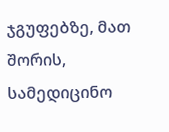ჯგუფებზე, მათ შორის, სამედიცინო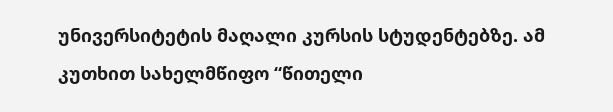უნივერსიტეტის მაღალი კურსის სტუდენტებზე. ამ კუთხით სახელმწიფო “წითელი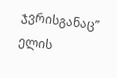ჯვრისგანაც” ელის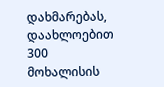დახმარებას, დაახლოებით 300 მოხალისის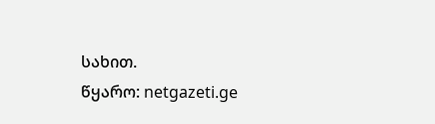სახით.
წყარო: netgazeti.ge